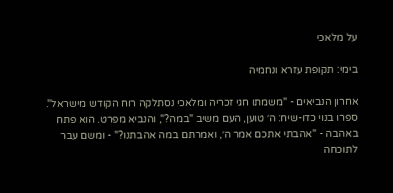על מלאכי

בימי: תקופת עזרא ונחמיה

אחרון הנביאים - "משמתו חגי זכריה ומלאכי נסתלקה רוח הקודש מישראל". ספרו בנוי כדו-שיח: ה׳ טוען, העם משיב "במה?", והנביא מפרט. הוא פתח באהבה - "אהבתי אתכם אמר ה׳, ואמרתם במה אהבתנו?" - ומשם עבר לתוכחה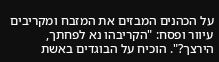על הכהנים המבזים את המזבח ומקריבים עיוור ופסח: "הקריבהו נא לפחתך, הירצך?". הוכיח על הבוגדים באשת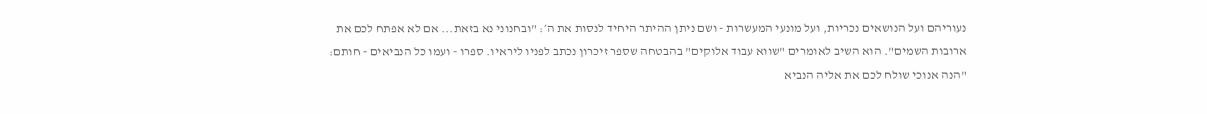נעוריהם ועל הנושאים נכריות, ועל מונעי המעשרות - ושם ניתן ההיתר היחיד לנסות את ה׳: "ובחנוני נא בזאת... אם לא אפתח לכם את ארובות השמים". הוא השיב לאומרים "שווא עבוד אלוקים" בהבטחה שספר זיכרון נכתב לפניו ליראיו. ספרו - ועמו כל הנביאים - חותם: "הנה אנוכי שולח לכם את אליה הנביא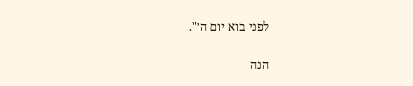לפני בוא יום ה׳".

הנה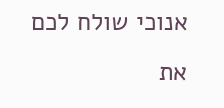אנוכי שולח לכם את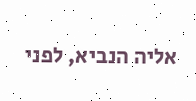אליה הנביא, לפני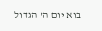בוא יום ה' הגדול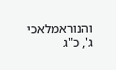והנוראמלאכי ג', כ"ג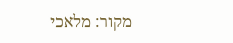מקור: מלאכי